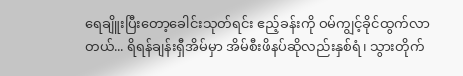ရေချိူးပြီးတော့ခေါင်းသုတ်ရင်း ဧည့်ခန်းကို ဝမ်ကျွင့်ခိုင်ထွက်လာတယ်... ရိရန်ချန်းရှီအိမ်မှာ အိမ်စီးဖိနပ်ဆိုလည်းနှစ်ရံ၊ သွားတိုက်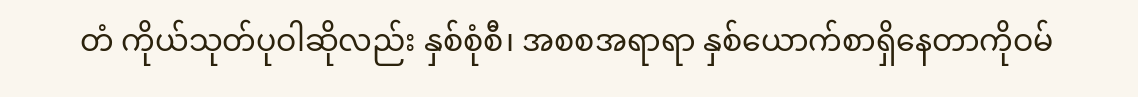တံ ကိုယ်သုတ်ပုဝါဆိုလည်း နှစ်စုံစီ၊ အစစအရာရာ နှစ်ယောက်စာရှိနေတာကိုဝမ်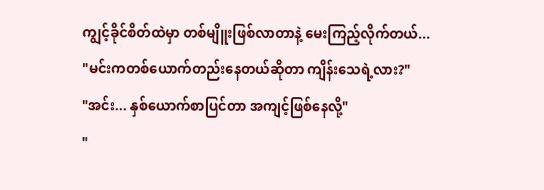ကျွင့်ခိုင်စိတ်ထဲမှာ တစ်မျိူးဖြစ်လာတာနဲ့ မေးကြည့်လိုက်တယ်...
"မင်းကတစ်ယောက်တည်းနေတယ်ဆိုတာ ကျိန်းသေရဲ့လား?"
"အင်း... နှစ်ယောက်စာပြင်တာ အကျင့်ဖြစ်နေလို့"
"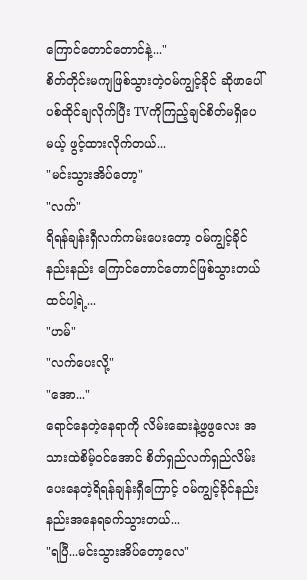ကြောင်တောင်တောင်နဲ့..."
စိတ်တိုင်းမကျဖြစ်သွားတဲ့ဝမ်ကျွင့်ခိုင် ဆိုဖာပေါ်ပစ်ထိုင်ချလိုက်ပြီး TVကိုကြည့်ချင်စိတ်မရှိပေမယ့် ဖွင့်ထားလိုက်တယ်...
"မင်းသွားအိပ်တော့"
"လက်"
ရိရန်ချန်းရှီလက်ကမ်းပေးတော့ ဝမ်ကျွင့်ခိုင်နည်းနည်း ကြောင်တောင်တောင်ဖြစ်သွားတယ်ထင်ပါ့ရဲ့...
"ဟမ်"
"လက်ပေးလို့"
"အော..."
ရောင်နေတဲ့နေရာကို လိမ်းဆေးနဲ့ဖွဖွလေး အသားထဲစိမ့်ဝင်အောင် စိတ်ရှည်လက်ရှည်လိမ်းပေးနေတဲ့ရိရန်ချန်းရှီကြောင့် ဝမ်ကျွင့်ခိုင်နည်းနည်းအနေရခက်သွားတယ်...
"ရပြီ...မင်းသွားအိပ်တော့လေ"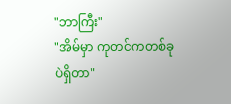"ဘာကြီး"
"အိမ်မှာ ကုတင်ကတစ်ခုပဲရှိတာ"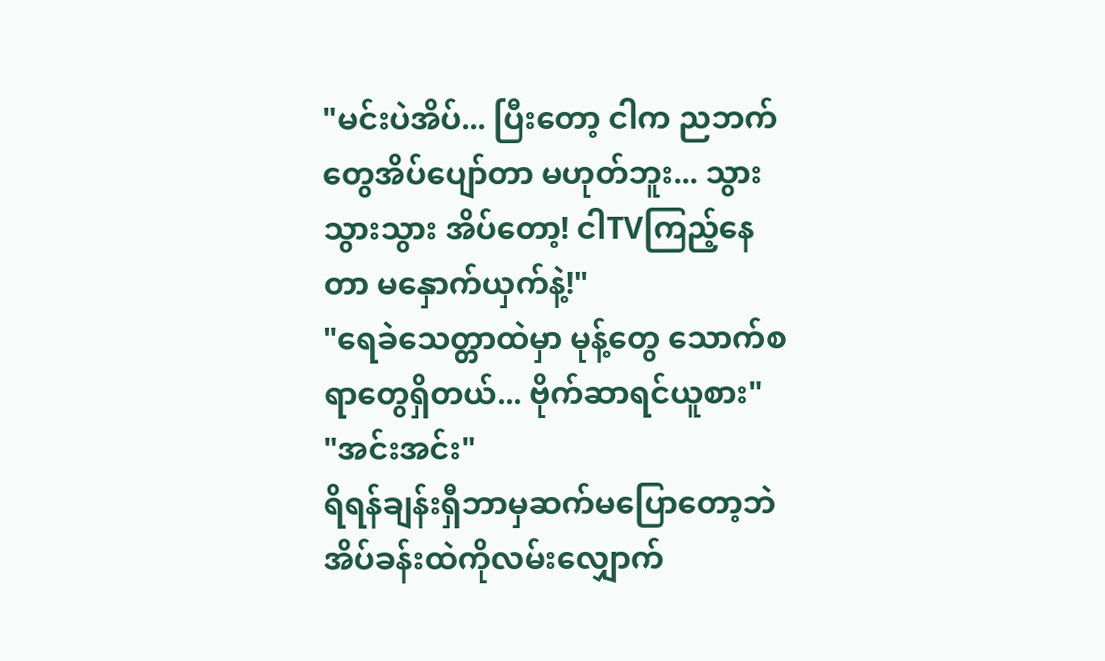"မင်းပဲအိပ်... ပြီးတော့ ငါက ညဘက်တွေအိပ်ပျော်တာ မဟုတ်ဘူး... သွားသွားသွား အိပ်တော့! ငါTVကြည့်နေတာ မနှောက်ယှက်နဲ့!"
"ရေခဲသေတ္တာထဲမှာ မုန့်တွေ သောက်စရာတွေရှိတယ်... ဗိုက်ဆာရင်ယူစား"
"အင်းအင်း"
ရိရန်ချန်းရှီဘာမှဆက်မပြောတော့ဘဲ အိပ်ခန်းထဲကိုလမ်းလျှောက်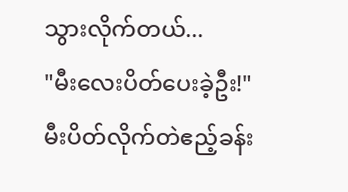သွားလိုက်တယ်...
"မီးလေးပိတ်ပေးခဲ့ဦး!"
မီးပိတ်လိုက်တဲဧည့်ခန်း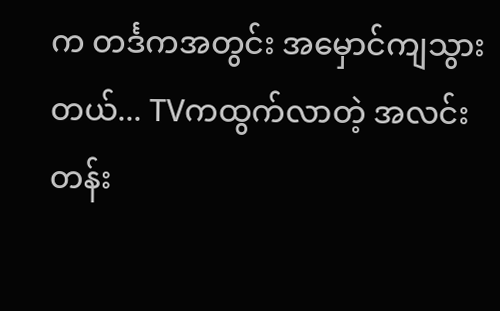က တင်္ဒကအတွင်း အမှောင်ကျသွားတယ်... TVကထွက်လာတဲ့ အလင်းတန်း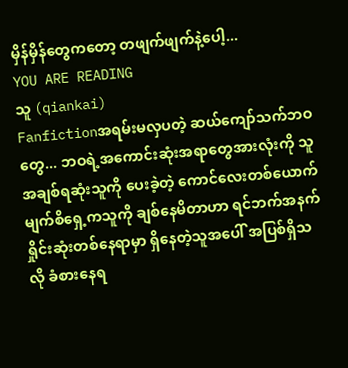မှိန်မှိန်တွေကတော့ တဖျက်ဖျက်နဲ့ပေါ့...
YOU ARE READING
သူ (qiankai)
Fanfictionအရမ်းမလှပတဲ့ ဆယ်ကျော်သက်ဘဝတွေ... ဘဝရဲ့အကောင်းဆုံးအရာတွေအားလုံးကို သူအချစ်ရဆုံးသူကို ပေးခဲ့တဲ့ ကောင်လေးတစ်ယောက် မျက်စိရှေ့ကသူကို ချစ်နေမိတာဟာ ရင်ဘက်အနက်ရှိုင်းဆုံးတစ်နေရာမှာ ရှိနေတဲ့သူအပေါ် အပြစ်ရှိသလို ခံစားနေရ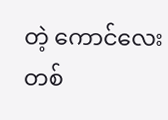တဲ့ ကောင်လေးတစ်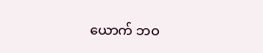ယောက် ဘဝ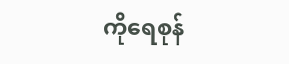ကိုရေစုန်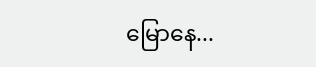မြောနေ...